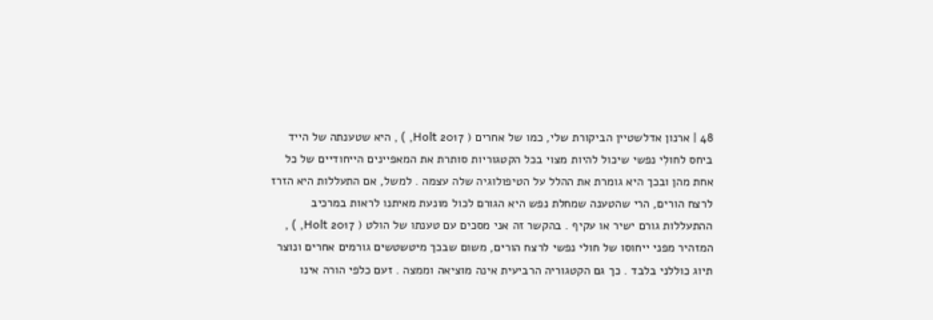48 | ארנון אדלשטיין הביקורת שלי, כמו של אחרים ( 2017 Holt, ) , היא שטענתה של הייד ביחס לחולִי נפשי שיכול להיות מצוי בכל הקטגוריות סותרת את המאפיינים הייחודיים של כל אחת מהן ובכך היא גומרת את ההלל על הטיפולוגיה שלה עצמה . למשל, אם התעללות היא הזרז לרצח הורים, הרי שהטענה שמחלת נפש היא הגורם לכול מונעת מאיתנו לראות במרכיב ההתעללות גורם ישיר או עקיף . בהקשר זה אני מסכים עם טענתו של הולט ( 2017 Holt, ) , המזהיר מפני ייחוסו של חולי נפשי לרצח הורים, משום שבכך מיטשטשים גורמים אחרים ונוצר תיוג כוללני בלבד . כך גם הקטגוריה הרביעית אינה מוציאה וממצה . זעם כלפי הורה אינו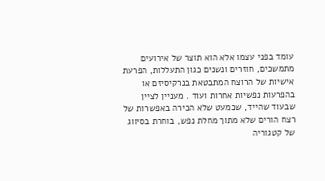עומד בפני עצמו אלא הוא תוצר של אירועים מתמשכים, חוזרים ונשנים כגון התעללות, הפרעת אישיות של הרוצח המתבטאת בנרקיסיזם או בהפרעות נפשיות אחרות ועוד . מעניין לציין שבעוד שהייד, שכמעט שלא הכירה באפשרות של רצח הורים שלא מתוך מחלת נפש, בוחרת בסיווג של קטגוריה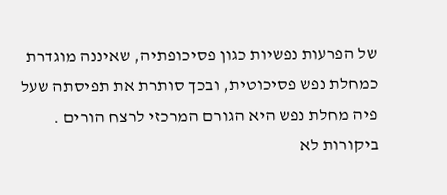של הפרעות נפשיות כגון פסיכופתיה, שאיננה מוגדרת כמחלת נפש פסיכוטית, ובכך סותרת את תפיסתה שעל פיה מחלת נפש היא הגורם המרכזי לרצח הורים . ביקורות לא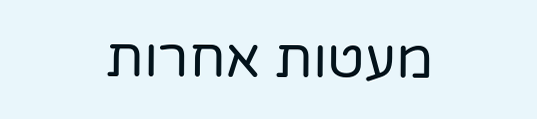מעטות אחרות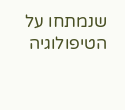שנמתחו על הטיפולוגיה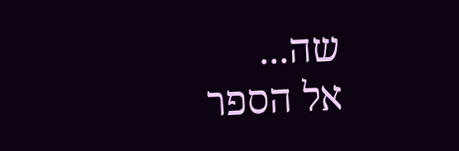שה...
אל הספר